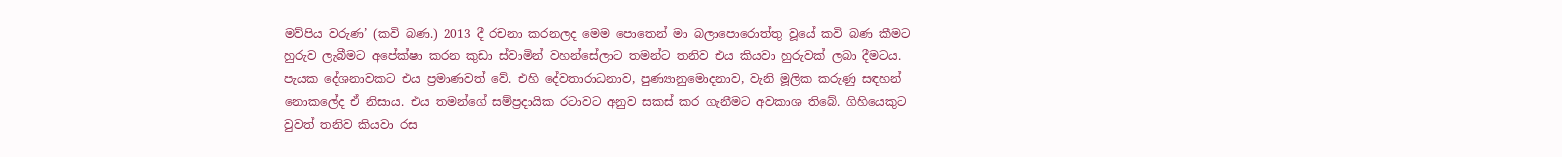මව්පිය වරුණ’ (කවි බණ.) 2013 දී රචනා කරනලද මෙම පොතෙන් මා බලාපොරොත්තු වූයේ කවි බණ කීමට හුරුව ලැබීමට අපේක්ෂා කරන කුඩා ස්වාමින් වහන්සේලාට තමන්ට තනිව එය කියවා හුරුවක් ලබා දීමටය. පැයක දේශනාවකට එය ප්‍රමාණවත් වේ. එහි දේවතාරාධනාව, පුණ්‍යානුමොදනාව, වැනි මූලික කරුණු සඳහන් නොකලේද ඒ නිසාය. එය තමන්ගේ සම්ප්‍රදායික රටාවට අනුව සකස් කර ගැනීමට අවකාශ තිබේ. ගිහියෙකුට වුවත් තනිව කියවා රස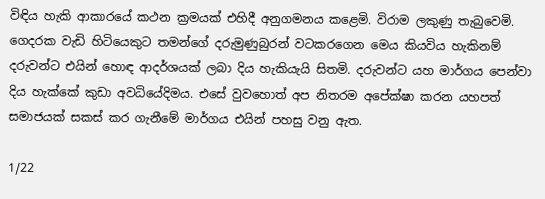විඳිය හැකි ආකාරයේ කථන ක්‍රමයක් එහිදී අනුගමනය කළෙමි. විරාම ලකුණු තැබුවෙමි. ගෙදරක වැඩි හිටියෙකුට තමන්ගේ දරුමුණුබුරන් වටකරගෙන මෙය කියවිය හැකිනම් දරුවන්ට එයින් හොඳ ආදර්ශයක් ලබා දිය හැකියැයි සිතමි. දරුවන්ට යහ මාර්ගය පෙන්වා දිය හැක්කේ කුඩා අවධියේදිමය. එසේ වුවහොත් අප නිතරම අපේක්ෂා කරන යහපත් සමාජයක් සකස් කර ගැනීමේ මාර්ගය එයින් පහසු වනු ඇත.

1/22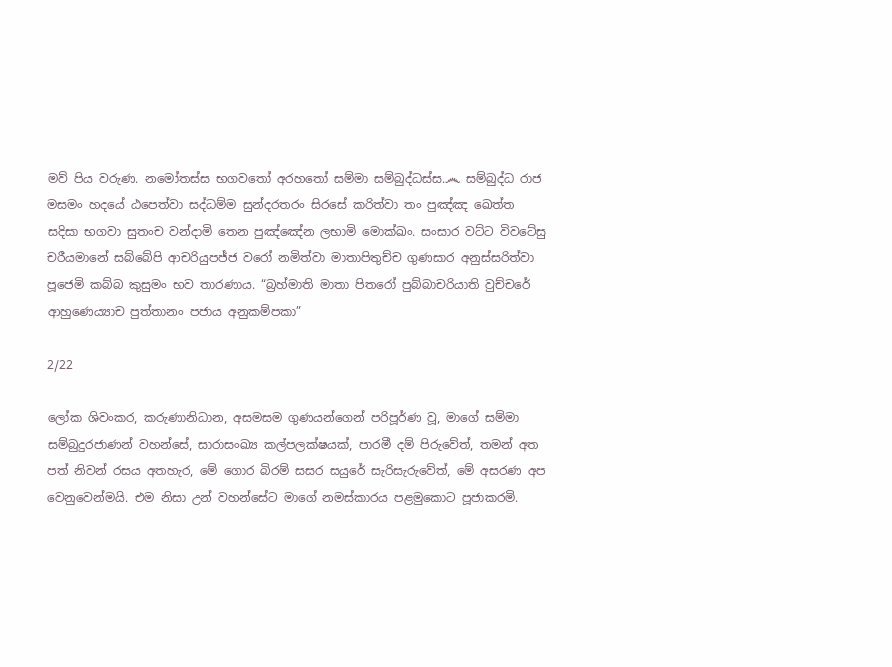මව් පිය වරුණ. නමෝතස්ස භගවතෝ අරහතෝ සම්මා සම්බුද්ධස්ස.෴ සම්බුද්ධ රාජ මසමං හදයේ ඨපෙත්වා සද්ධම්ම සුන්දරතරං සිරසේ කරිත්වා තං පුඤ්ඤ ඛෙත්ත සදිසා භගවා සුතංච වන්දාමි තෙන පුඤ්ඤේන ලභාමි මොක්ඛං. සංසාර වට්ට විවටේසු චරීයමානේ සබ්බේපි ආචරියුපජ්ජ වරෝ නමිත්වා මාතාපිතුච්ච ගුණසාර අනුස්සරිත්වා පූජෙමි කබ්බ කුසුමං භව තාරණාය. “බ්‍රහ්මාති මාතා පිතරෝ පුබ්බාචරියාති වුච්චරේ ආහුණෙය්‍යාච පුත්තානං පජාය අනුකම්පකා”

2/22

ලෝක ශිවංකර, කරුණානිධාන, අසමසම ගුණයන්ගෙන් පරිපූර්ණ වූ, මාගේ සම්මා සම්බුදුරජාණන් වහන්සේ, සාරාසංඛ්‍ය කල්පලක්ෂයක්, පාරමී දම් පිරුවේත්, තමන් අත පත් නිවන් රසය අතහැර, මේ ගොර බිරම් සසර සයුරේ සැරිසැරුවේත්, මේ අසරණ අප වෙනුවෙන්මයි. එම නිසා උන් වහන්සේට මාගේ නමස්කාරය පළමුකොට පූජාකරමි.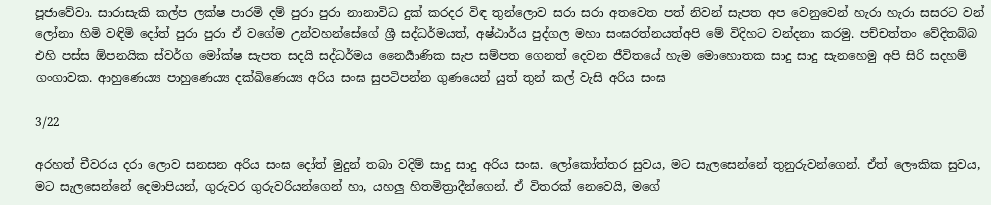පූජාවේවා. සාරාසැකි කල්ප ලක්ෂ පාරමි දම් පුරා පුරා නානාවිධ දුක් කරදර විඳ තුන්ලොව සරා සරා අතවෙත පත් නිවන් සැපත අප වෙනුවෙන් හැරා හැරා සසරට වන් ලෝනා හිමි වඳිමි දෝත් පුරා පුරා ඒ වගේම උන්වහන්සේගේ ශ්‍රී සද්ධර්මයත්, අෂ්ඨාර්ය පුද්ගල මහා සංඝරත්නයත්අපි මේ විදිහට වන්දනා කරමු. පච්චත්තං වේදිතබ්බ එහි පස්ස ඕපනයික ස්වර්ග මෝක්ෂ සැපත සදයි සද්ධර්මය නෛර්‍යාණික සැප සම්පත ගෙනත් දෙවන ජීවිතයේ හැම මොහොතක සාදු සාදු සැනහෙමු අපි සිරි සදහම් ගංගාවක. ආහුණෙය්‍ය පාහුණෙය්‍ය දක්ඛිණෙය්‍ය අරිය සංඝ සුපටිපන්න ගුණයෙන් යුත් තුන් කල් වැසි අරිය සංඝ

3/22

අරහත් චීවරය දරා ලොව සනසන අරිය සංඝ දෝත් මුදුන් තබා වදිම් සාදු සාදු අරිය සංඝ. ලෝකෝත්තර සුවය, මට සැලසෙන්නේ තුනුරුවන්ගෙන්. ඒත් ලෞකික සුවය, මට සැලසෙන්නේ දෙමාපියන්, ගුරුවර ගුරුවරියන්ගෙන් හා, යහලු හිතමිත්‍රාදීන්ගෙන්. ඒ විතරක් නෙවෙයි, මගේ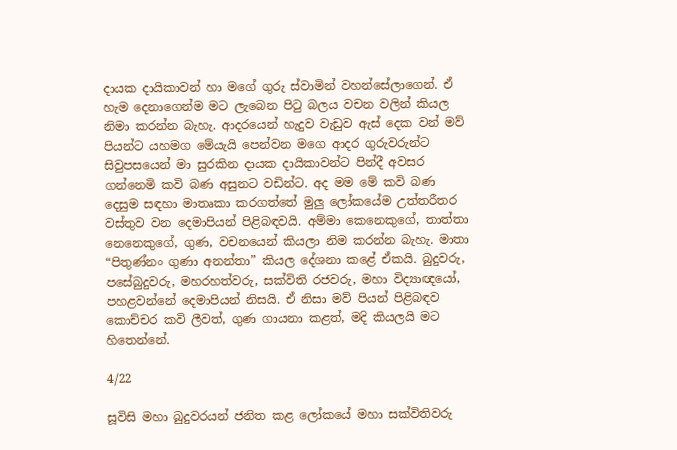දායක දායිකාවන් හා මගේ ගුරු ස්වාමින් වහන්සේලාගෙන්. ඒ හැම දෙනාගෙන්ම මට ලැබෙන පිටු බලය වචන වලින් කියල නිමා කරන්න බැහැ. ආදරයෙන් හැදුව වැඩුව ඇස් දෙක වන් මව් පියන්ට යහමග මේයැයි පෙන්වන මගෙ ආදර ගුරුවරුන්ට සිවුපසයෙන් මා සුරකින දායක දායිකාවන්ට පින්දී අවසර ගන්නෙමි කවි බණ අසුනට වඩින්ට. අද මම මේ කවි බණ දෙසුම සඳහා මාතෘකා කරගත්තේ මුලු ලෝකයේම උත්තරීතර වස්තුව වන දෙමාපියන් පිළිබඳවයි. අම්මා කෙනෙකුගේ, තාත්තා නෙනෙකුගේ, ගුණ, වචනයෙන් කියලා නිම කරන්න බැහැ. මාතා “පිතුණ්නං ගුණා අනන්තා” කියල දේශනා කළේ ඒකයි. බුදුවරු, පසේබුදුවරු, මහරහත්වරු, සක්විති රජවරු, මහා විද්‍යාඥයෝ, පහළවන්නේ දෙමාපියන් නිසයි. ඒ නිසා මව් පියන් පිළිබඳව කොච්චර කවි ලීවත්, ගුණ ගායනා කළත්, මදි කියලයි මට හිතෙන්නේ.

4/22

සූවිසි මහා බුදුවරයන් ජනිත කළ ලෝකයේ මහා සක්විතිවරු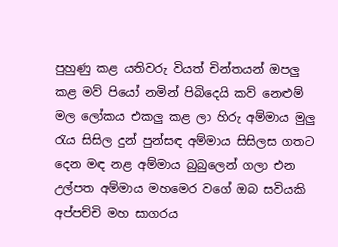පුහුණු කළ යතිවරු වියත් චින්තයන් ඔපලු කළ මව් පියෝ නමින් පිබිදෙයි කව් නෙළුම් මල ලෝකය එකලු කළ ලා හිරු අම්මාය මුලු රැය සිසිල දුන් පුන්සඳ අම්මාය සිසිලස ගතට දෙන මඳ නළ අම්මාය බුබුලෙන් ගලා එන උල්පත අම්මාය මහමෙර වගේ ඔබ සවියකි අප්පච්චි මහ සාගරය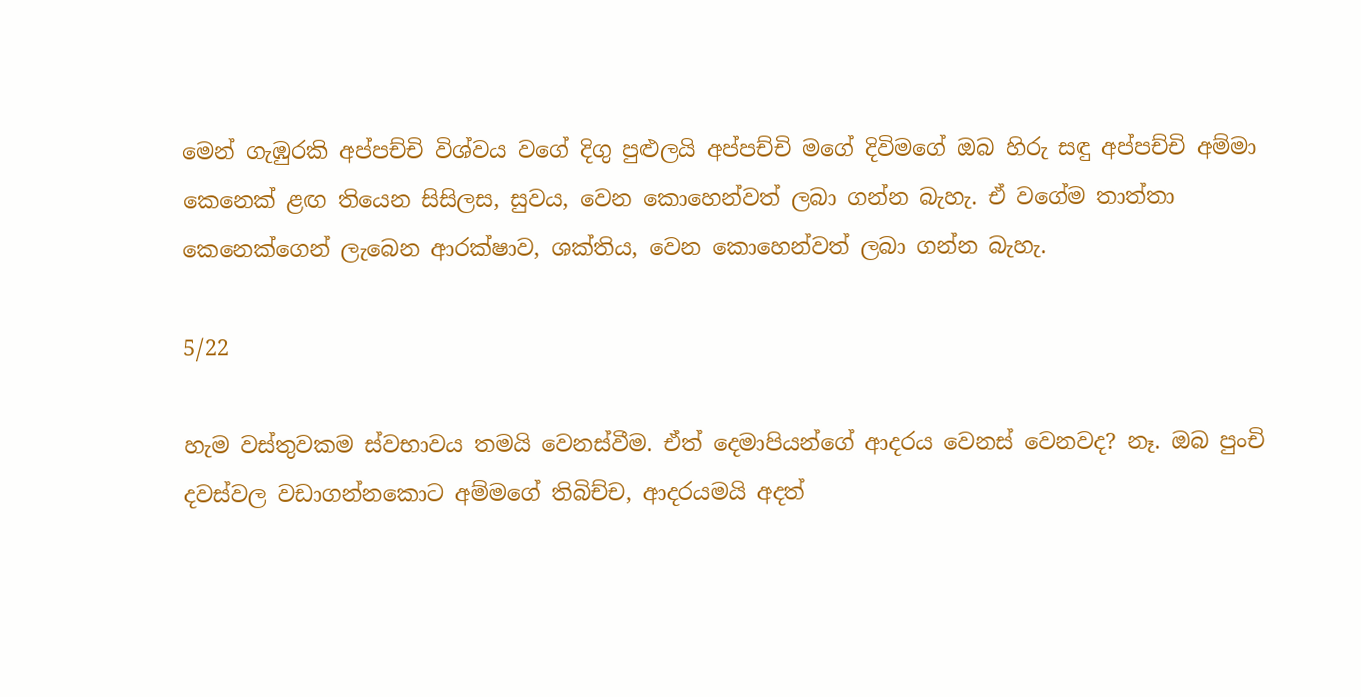මෙන් ගැඹුරකි අප්පච්චි විශ්වය වගේ දිගු පුළුලයි අප්පච්චි මගේ දිවිමගේ ඔබ හිරු සඳු අප්පච්චි අම්මා කෙනෙක් ළඟ තියෙන සිසිලස, සුවය, වෙන කොහෙන්වත් ලබා ගන්න බැහැ. ඒ වගේම තාත්තා කෙනෙක්ගෙන් ලැබෙන ආරක්ෂාව, ශක්තිය, වෙන කොහෙන්වත් ලබා ගන්න බැහැ.

5/22

හැම වස්තුවකම ස්වභාවය තමයි වෙනස්වීම. ඒත් දෙමාපියන්ගේ ආදරය වෙනස් වෙනවද? නෑ. ඔබ පුංචි දවස්වල වඩාගන්නකොට අම්මගේ තිබිච්ච, ආදරයමයි අදත්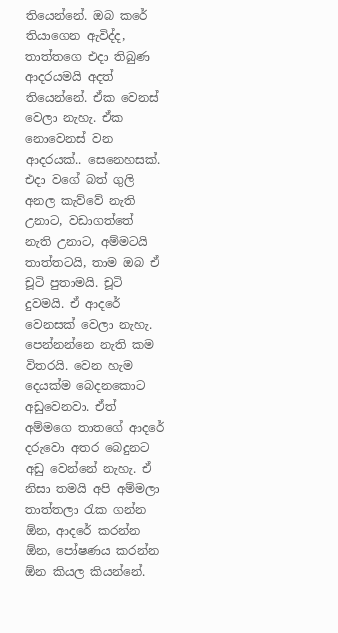තියෙන්නේ. ඔබ කරේ තියාගෙන ඇවිද්ද, තාත්තගෙ එදා තිබුණ ආදරයමයි අදත් තියෙන්නේ. ඒක වෙනස් වෙලා නැහැ. ඒක නොවෙනස් වන ආදරයක්.. සෙනෙහසක්. එදා වගේ බත් ගුලි අනල කැව්වේ නැති උනාට, වඩාගත්තේ නැති උනාට, අම්මටයි තාත්තටයි, තාම ඔබ ඒ චූටි පුතාමයි. චූටි දුවමයි. ඒ ආදරේ වෙනසක් වෙලා නැහැ. පෙන්නන්නෙ නැති කම විතරයි. වෙන හැම දෙයක්ම බෙදනකොට අඩුවෙනවා. ඒත් අම්මගෙ තාතගේ ආදරේ දරුවො අතර බෙදුනට අඩු වෙන්නේ නැහැ. ඒ නිසා තමයි අපි අම්මලා තාත්තලා රැක ගන්න ඕන, ආදරේ කරන්න ඕන, පෝෂණය කරන්න ඕන කියල කියන්නේ.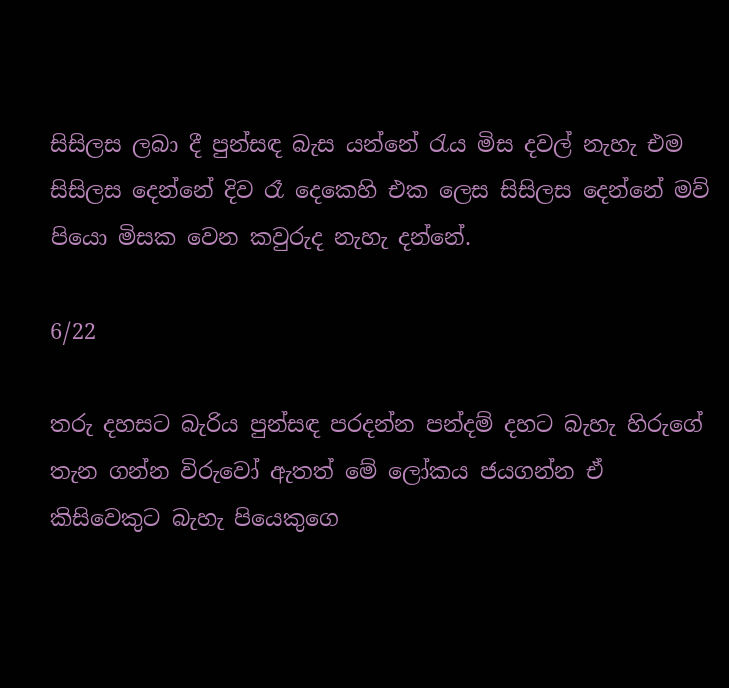සිසිලස ලබා දී පුන්සඳ බැස යන්නේ රැය මිස දවල් නැහැ එම සිසිලස දෙන්නේ දිව රෑ දෙකෙහි එක ලෙස සිසිලස දෙන්නේ මව් පියො මිසක වෙන කවුරුද නැහැ දන්නේ.

6/22

තරු දහසට බැරිය පුන්සඳ පරදන්න පන්දම් දහට බැහැ හිරුගේ තැන ගන්න විරුවෝ ඇතත් මේ ලෝකය ජයගන්න ඒ කිසිවෙකුට බැහැ පියෙකුගෙ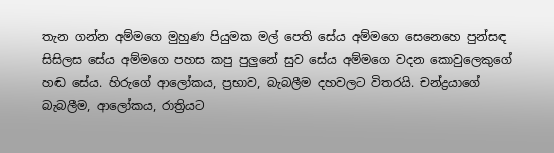තැන ගන්න අම්මගෙ මුහුණ පියුමක මල් පෙති සේය අම්මගෙ සෙනෙහෙ පුන්සඳ සිසිලස සේය අම්මගෙ පහස කපු පුලුනේ සුව සේය අම්මගෙ වදන කොවුලෙකුගේ හඬ සේය. හිරුගේ ආලෝකය, ප්‍රභාව, බැබලීම දහවලට විතරයි. චන්ද්‍රයාගේ බැබලීම, ආලෝකය, රාත්‍රියට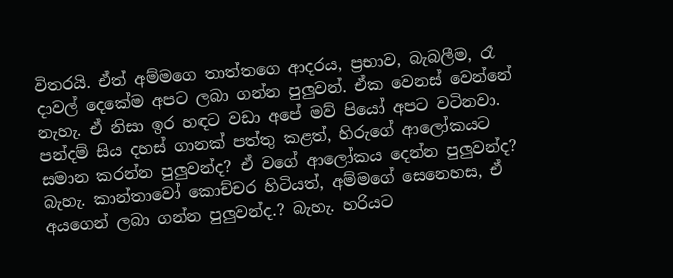විතරයි. ඒත් අම්මගෙ තාත්තගෙ ආදරය, ප්‍රභාව, බැබලීම, රෑ දාවල් දෙකේම අපට ලබා ගන්න පුලුවන්. ඒක වෙනස් වෙන්නේ නැහැ. ඒ නිසා ඉර හඳට වඩා අපේ මව් පියෝ අපට වටිනවා. පන්දම් සිය දහස් ගානක් පත්තු කළත්, හිරුගේ ආලෝකයට සමාන කරන්න පුලුවන්ද? ඒ වගේ ආලෝකය දෙන්න පුලුවන්ද? බැහැ. කාන්තාවෝ කොච්චර හිටියත්, අම්මගේ සෙනෙහස, ඒ අයගෙන් ලබා ගන්න පුලුවන්ද.? බැහැ. හරියට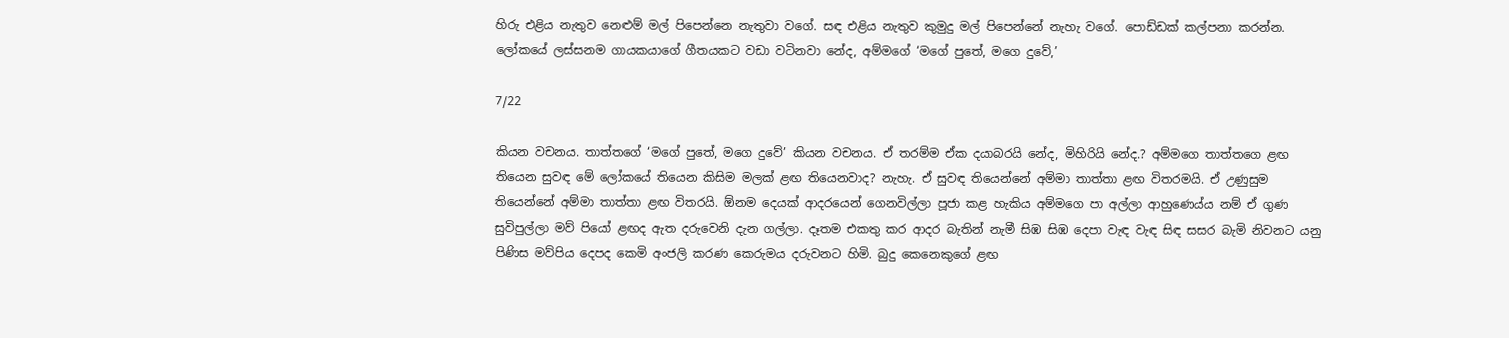හිරු එළිය නැතුව නෙළුම් මල් පිපෙන්නෙ නැතුවා වගේ. සඳ එළිය නැතුව කුමුදු මල් පිපෙන්නේ නැහැ වගේ. පොඩ්ඩක් කල්පනා කරන්න. ලෝකයේ ලස්සනම ගායකයාගේ ගීතයකට වඩා වටිනවා නේද, අම්මගේ ‘මගේ පුතේ, මගෙ දුවේ,’

7/22

කියන වචනය. තාත්තගේ ‘මගේ පුතේ, මගෙ දුවේ’ කියන වචනය. ඒ තරම්ම ඒක දයාබරයි නේද, මිහිරියි නේද.? අම්මගෙ තාත්තගෙ ළඟ තියෙන සුවඳ මේ ලෝකයේ තියෙන කිසිම මලක් ළඟ තියෙනවාද? නැහැ. ඒ සුවඳ තියෙන්නේ අම්මා තාත්තා ළඟ විතරමයි. ඒ උණුසුම තියෙන්නේ අම්මා තාත්තා ළඟ විතරයි. ඕනම දෙයක් ආදරයෙන් ගෙනවිල්ලා පූජා කළ හැකිය අම්මගෙ පා අල්ලා ආහුණෙය්ය නම් ඒ ගුණ සුවිපුල්ලා මව් පියෝ ළඟද ඇත දරුවෙනි දැන ගල්ලා. දෑතම එකතු කර ආදර බැතින් නැමී සිඹ සිඹ දෙපා වැඳ වැඳ සිඳ සසර බැමි නිවනට යනු පිණිස මව්පිය දෙපද කෙමි අංජලි කරණ කෙරුමය දරුවනට හිමි. බුදු කෙනෙකුගේ ළඟ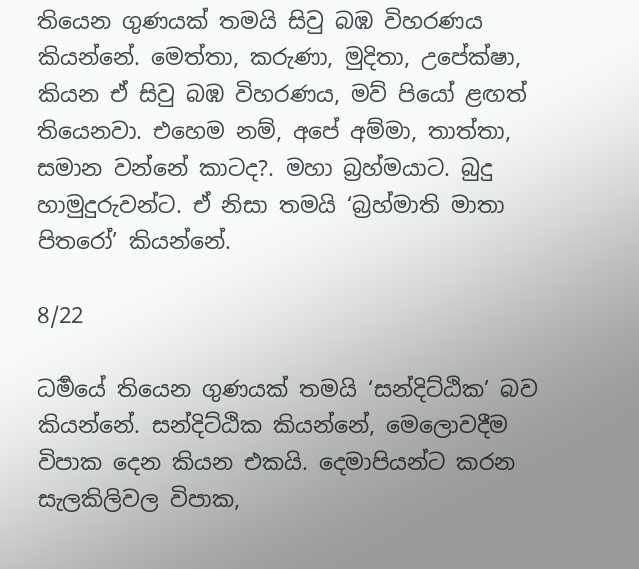තියෙන ගුණයක් තමයි සිවු බඹ විහරණය කියන්නේ. මෙත්තා, කරුණා, මුදිතා, උපේක්ෂා, කියන ඒ සිවු බඹ විහරණය, මව් පියෝ ළඟත් තියෙනවා. එහෙම නම්, අපේ අම්මා, තාත්තා, සමාන වන්නේ කාටද?. මහා බ්‍රහ්මයාට. බුදු හාමුදුරුවන්ට. ඒ නිසා තමයි ‘බ්‍රහ්මාති මාතා පිතරෝ’ කියන්නේ.

8/22

ධර්‍මයේ තියෙන ගුණයක් තමයි ‘සන්දිට්ඨික’ බව කියන්නේ. සන්දිට්ඨික කියන්නේ, මෙලොවදීම විපාක දෙන කියන එකයි. දෙමාපියන්ට කරන සැලකිලිවල විපාක,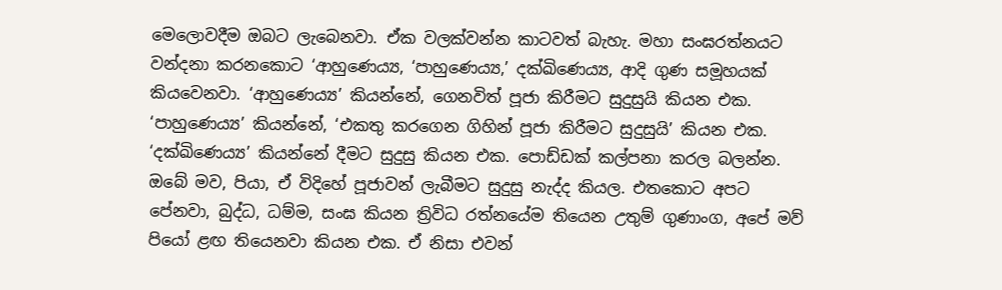මෙලොවදීම ඔබට ලැබෙනවා. ඒක වලක්වන්න කාටවත් බැහැ. මහා සංඝරත්නයට වන්දනා කරනකොට ‘ආහුණෙය්‍ය, ‘පාහුණෙය්‍ය,’ දක්ඛිණෙය්‍ය, ආදි ගුණ සමූහයක් කියවෙනවා. ‘ආහුණෙය්‍ය’ කියන්නේ, ගෙනවිත් පූජා කිරීමට සුදුසුයි කියන එක. ‘පාහුණෙය්‍ය’ කියන්නේ, ‘එකතු කරගෙන ගිහින් පූජා කිරීමට සුදුසුයි’ කියන එක. ‘දක්ඛිණෙය්‍ය’ කියන්නේ දීමට සුදුසු කියන එක. පොඩ්ඩක් කල්පනා කරල බලන්න. ඔබේ මව, පියා, ඒ විදිහේ පූජාවන් ලැබීමට සුදුසු නැද්ද කියල. එතකොට අපට පේනවා, බුද්ධ, ධම්ම, සංඝ කියන ත්‍රිවිධ රත්නයේම තියෙන උතුම් ගුණාංග, අපේ මව් පියෝ ළඟ තියෙනවා කියන එක. ඒ නිසා එවන්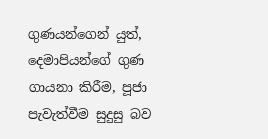ගුණයන්ගෙන් යුත්, දෙමාපියන්ගේ ගුණ ගායනා කිරීම, පූජා පැවැත්වීම සුදුසු බව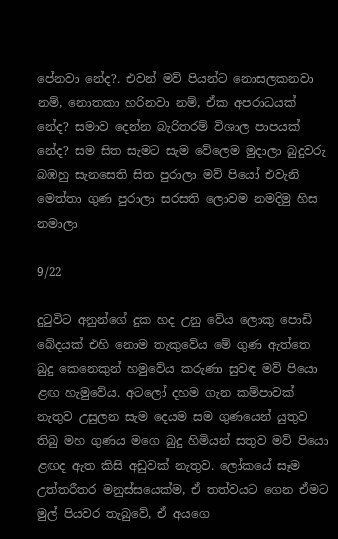පේනවා නේද?. එවන් මව් පියන්ට නොසලකනවා නම්, නොතකා හරිනවා නම්, ඒක අපරාධයක් නේද? සමාව දෙන්න බැරිතරම් විශාල පාපයක් නේද? සම සිත සැමට සැම වේලෙම මුදාලා බුදුවරු බඹහු සැනසෙති සිත පුරාලා මව් පියෝ එවැනි මෙත්තා ගුණ පුරාලා සරසති ලොවම නමදිමු හිස නමාලා

9/22

දුටුවිට අනුන්ගේ දුක හද උනු වේය ලොකු පොඩි බේදයක් එහි නොම තැකුවේය මේ ගුණ ඇත්තෙ බුදු කෙනෙකුන් හමුවේය කරුණා සුවඳ මව් පියො ළඟ හැමුවේය. අටලෝ දහම ගැන කම්පාවක් නැතුව උසුලන සැම දෙයම සම ගුණයෙන් යුතුව තිබු මහ ගුණය මගෙ බුදු හිමියන් සතුව මව් පියො ළඟද ඇත කිසි අඩුවක් නැතුව. ලෝකයේ සෑම උත්තරීතර මනුස්සයෙක්ම, ඒ තත්වයට ගෙන ඒමට මුල් පියවර තැබුවේ, ඒ අයගෙ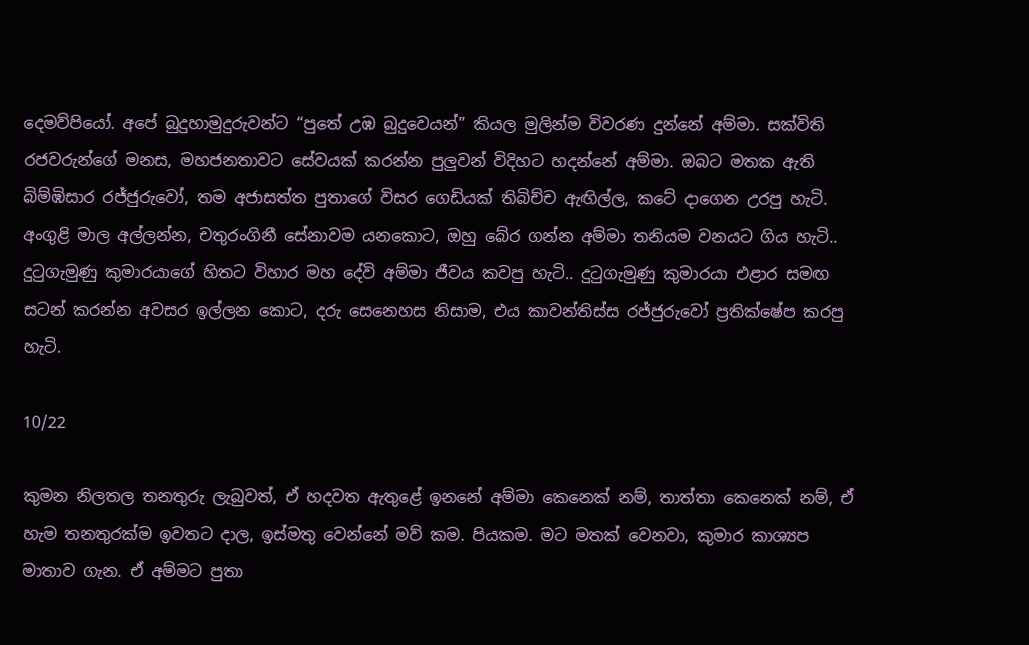දෙමව්පියෝ. අපේ බුදුහාමුදුරුවන්ට “පුතේ උඹ බුදුවෙයන්” කියල මුලින්ම විවරණ දුන්නේ අම්මා. සක්විති රජවරුන්ගේ මනස, මහජනතාවට සේවයක් කරන්න පුලුවන් විදිහට හදන්නේ අම්මා. ඔබට මතක ඇති බිම්ඹිසාර රජ්ජුරුවෝ, තම අජාසත්ත පුතාගේ විසර ගෙඩියක් තිබිච්ච ඇඟිල්ල, කටේ දාගෙන උරපු හැටි. අංගුළි මාල අල්ලන්න, චතුරංගිනී සේනාවම යනකොට, ඔහු බේර ගන්න අම්මා තනියම වනයට ගිය හැටි.. දුටුගැමුණු කුමාරයාගේ හිතට විහාර මහ දේවි අම්මා ජීවය කවපු හැටි.. දුටුගැමුණු කුමාරයා එළාර සමඟ සටන් කරන්න අවසර ඉල්ලන කොට, දරු සෙනෙහස නිසාම, එය කාවන්තිස්ස රජ්ජුරුවෝ ප්‍රතික්ෂේප කරපු හැටි.

10/22

කුමන නිලතල තනතුරු ලැබුවත්, ඒ හදවත ඇතුළේ ඉනනේ අම්මා කෙනෙක් නම්, තාත්තා කෙනෙක් නම්, ඒ හැම තනතුරක්ම ඉවතට දාල, ඉස්මතු වෙන්නේ මව් කම. පියකම. මට මතක් වෙනවා, කුමාර කාශ්‍යප මාතාව ගැන. ඒ අම්මට පුතා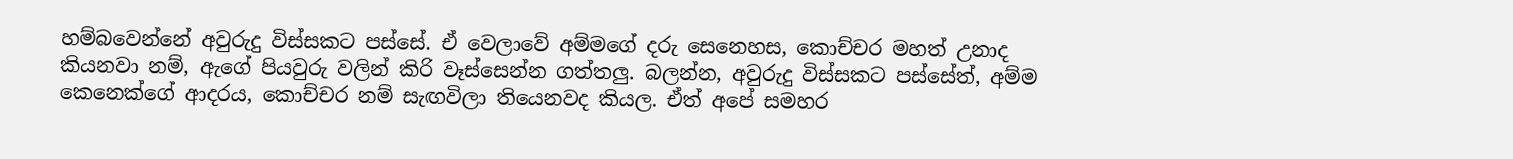හම්බවෙන්නේ අවුරුදු විස්සකට පස්සේ. ඒ වෙලාවේ අම්මගේ දරු සෙනෙහස, කොච්චර මහත් උනාද කියනවා නම්, ඇගේ පියවුරු වලින් කිරි වෑස්සෙන්න ගත්තලු. බලන්න, අවුරුදු විස්සකට පස්සේත්, අම්ම කෙනෙක්ගේ ආදරය, කොච්චර නම් සැඟවිලා තියෙනවද කියල. ඒත් අපේ සමහර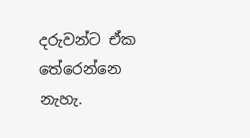දරුවන්ට ඒක තේරෙන්නෙ නැහැ.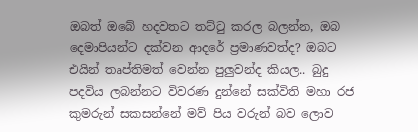ඔබත් ඔබේ හදවතට තට්ටු කරල බලන්න, ඔබ දෙමාපියන්ට දක්වන ආදරේ ප්‍රමාණවත්ද? ඔබට එයින් තෘප්තිමත් වෙන්න පුලුවන්ද කියල.. බුදු පදවිය ලබන්නට විවරණ දුන්නේ සක්විති මහා රජ කුමරුන් සකසන්නේ මව් පිය වරුන් බව ලොව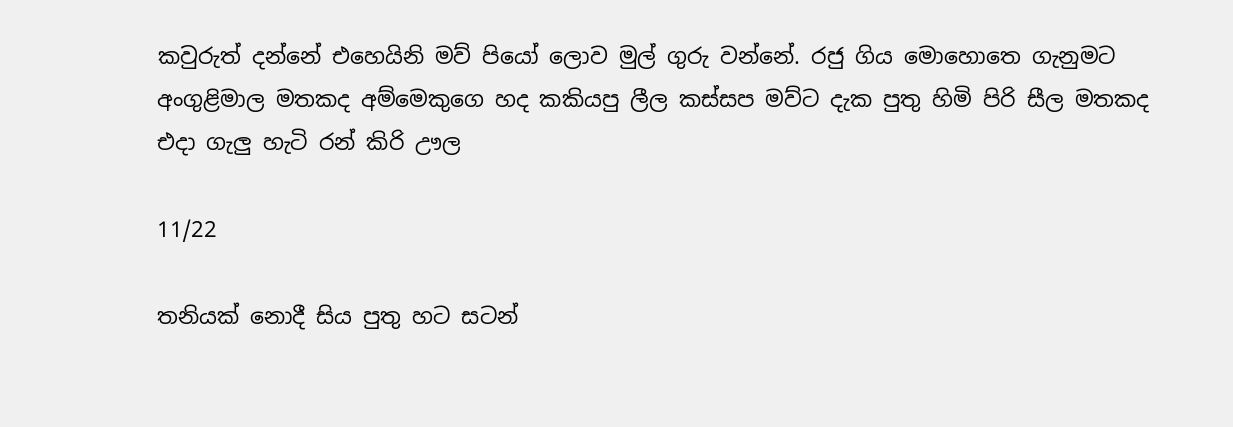කවුරුත් දන්නේ එහෙයිනි මව් පියෝ ලොව මුල් ගුරු වන්නේ. රජු ගිය මොහොතෙ ගැනුමට අංගුළිමාල මතකද අම්මෙකුගෙ හද කකියපු ලීල කස්සප මව්ට දැක පුතු හිමි පිරි සීල මතකද එදා ගැලු හැටි රන් කිරි ඌල

11/22

තනියක් නොදී සිය පුතු හට සටන්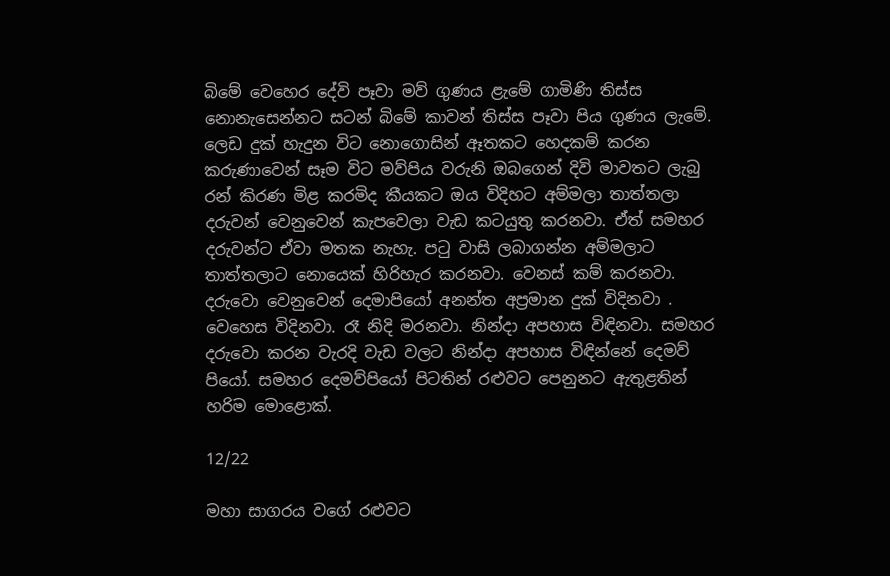බිමේ වෙහෙර දේවි පෑවා මව් ගුණය ළැමේ ගාමිණි තිස්ස නොනැසෙන්නට සටන් බිමේ කාවන් තිස්ස පෑවා පිය ගුණය ලැමේ. ලෙඩ දුක් හැදුන විට නොගොසින් ඈතකට හෙදකම් කරන කරුණාවෙන් සෑම විට මව්පිය වරුනි ඔබගෙන් දිවි මාවතට ලැබු රන් කිරණ මිළ කරමිද කීයකට ඔය විදිහට අම්මලා තාත්තලා දරුවන් වෙනුවෙන් කැපවෙලා වැඩ කටයුතු කරනවා. ඒත් සමහර දරුවන්ට ඒවා මතක නැහැ. පටු වාසි ලබාගන්න අම්මලාට තාත්තලාට නොයෙක් හිරිහැර කරනවා. වෙනස් කම් කරනවා. දරුවො වෙනුවෙන් දෙමාපියෝ අනන්ත අප්‍රමාන දුක් විදිනවා . වෙහෙස විදිනවා. රෑ නිදි මරනවා. නින්දා අපහාස විඳිනවා. සමහර දරුවො කරන වැරදි වැඩ වලට නින්දා අපහාස විඳින්නේ දෙමව් පියෝ. සමහර දෙමව්පියෝ පිටතින් රළුවට පෙනුනට ඇතුළතින් හරිම මොළොක්.

12/22

මහා සාගරය වගේ රළුවට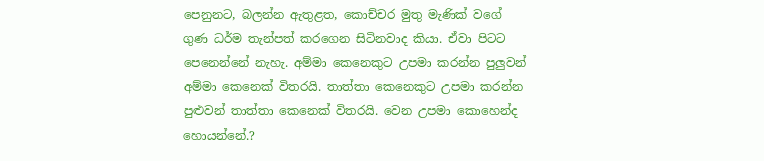පෙනුනට, බලන්න ඇතුළත, කොච්චර මුතු මැණික් වගේ ගුණ ධර්ම තැන්පත් කරගෙන සිටිනවාද කියා. ඒවා පිටට පෙනෙන්නේ නැහැ. අම්මා කෙනෙකුට උපමා කරන්න පුලුවන් අම්මා කෙනෙක් විතරයි. තාත්තා කෙනෙකුට උපමා කරන්න පුළුවන් තාත්තා කෙනෙක් විතරයි. වෙන උපමා කොහෙන්ද හොයන්නේ.?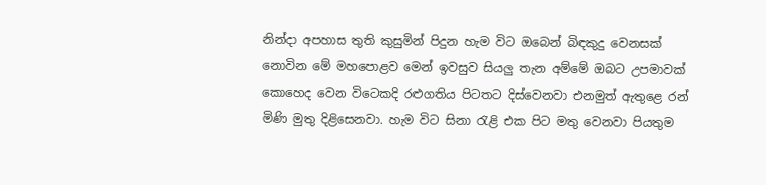නින්දා අපහාස තුති කුසුමින් පිදුන හැම විට ඔබෙන් බිඳකුදු වෙනසක් නොවින මේ මහපොළව මෙන් ඉවසුව සියලු තැන අම්මේ ඔබට උපමාවක් කොහෙද වෙන විටෙකදි රළුගතිය පිටතට දිස්වෙනවා එනමුත් ඇතුළෙ රන් මිණි මුතු දිළිසෙනවා. හැම විට සිනා රැළි එක පිට මතු වෙනවා පියතුම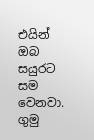එයින් ඔබ සයුරට සම වෙනවා. ගුමු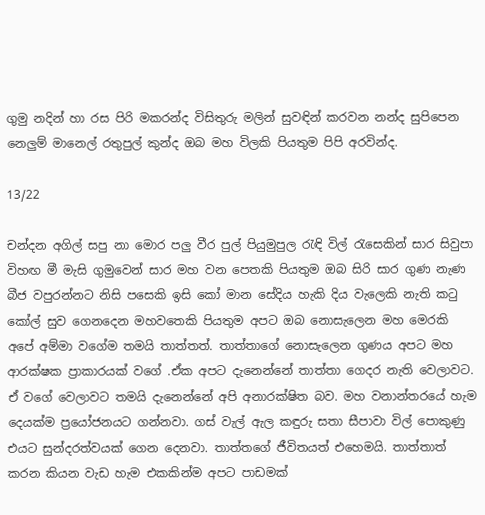ගුමු නදින් හා රස පිරි මකරන්ද විසිතුරු මලින් සුවඳින් කරවන නන්ද සුපිපෙන නෙලුම් මානෙල් රතුපුල් කුන්ද ඔබ මහ විලකි පියතුම පිපි අරවින්ද.

13/22

චන්දන අගිල් සපු නා මොර පලු වීර පුල් පියුමුපුල රැඳි විල් රැසෙකින් සාර සිවුපා විහඟ මී මැසි ගුමුවෙන් සාර මහ වන පෙතකි පියතුම ඔබ සිරි සාර ගුණ නැණ බීජ වපුරන්නට නිසි පසෙකි ඉසි කෝ මාන සේදිය හැකි දිය වැලෙකි නැති කටු කෝල් සුව ගෙනදෙන මහවතෙකි පියතුම අපට ඔබ නොසැලෙන මහ මෙරකි අපේ අම්මා වගේම තමයි තාත්තත්. තාත්තාගේ නොසැලෙන ගුණය අපට මහ ආරක්ෂක ප්‍රාකාරයක් වගේ .ඒක අපට දැනෙන්නේ තාත්තා ගෙදර නැති වෙලාවට. ඒ වගේ වෙලාවට තමයි දැනෙන්නේ අපි අනාරක්ෂිත බව. මහ වනාන්තරයේ හැම දෙයක්ම ප්‍රයෝජනයට ගන්නවා. ගස් වැල් ඇල කඳුරු සතා සීපාවා විල් පොකුණු එයට සුන්දරත්වයක් ගෙන දෙනවා. තාත්තගේ ජීවිතයත් එහෙමයි. තාත්තාත් කරන කියන වැඩ හැම එකකින්ම අපට පාඩමක්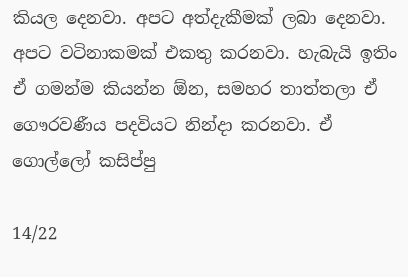කියල දෙනවා. අපට අත්දැකීමක් ලබා දෙනවා. අපට වටිනාකමක් එකතු කරනවා. හැබැයි ඉතිං ඒ ගමන්ම කියන්න ඕන, සමහර තාත්තලා ඒ ගෞරවණීය පදවියට නින්දා කරනවා. ඒ ගොල්ලෝ කසිප්පු

14/22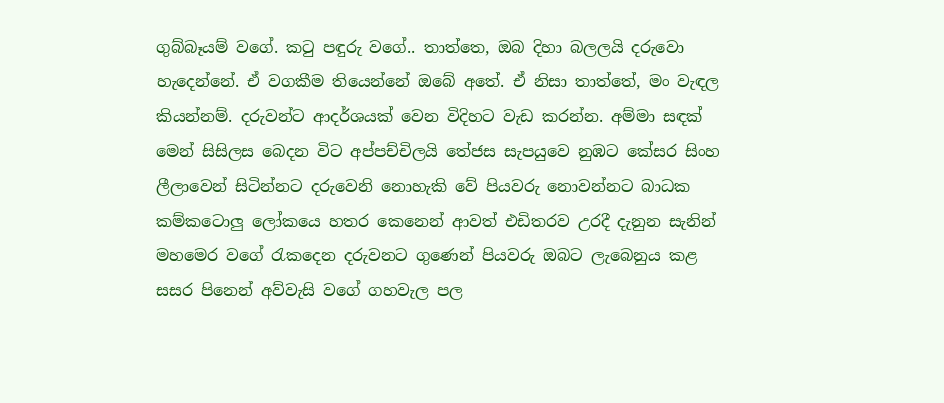ගුබ්බෑයම් වගේ. කටු පඳුරු වගේ.. තාත්තෙ, ඔබ දිහා බලලයි දරුවො හැදෙන්නේ. ඒ වගකීම තියෙන්නේ ඔබේ අතේ. ඒ නිසා තාත්තේ, මං වැඳල කියන්නම්. දරුවන්ට ආදර්ශයක් වෙන විදිහට වැඩ කරන්න. අම්මා සඳක් මෙන් සිසිලස බෙදන විට අප්පච්චිලයි තේජස සැපයුවෙ නුඹට කේසර සිංහ ලීලාවෙන් සිටින්නට දරුවෙනි නොහැකි වේ පියවරු නොවන්නට බාධක කම්කටොලු ලෝකයෙ හතර කෙනෙන් ආවත් එඩිතරව උරදී දැනුන සැනින් මහමෙර වගේ රැකදෙන දරුවනට ගුණෙන් පියවරු ඔබට ලැබෙනුය කළ සසර පිනෙන් අව්වැසි වගේ ගහවැල පල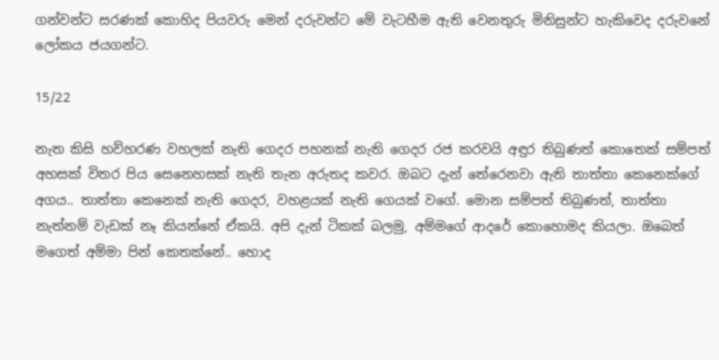ගන්වන්ට සරණක් කොහිද පියවරු මෙන් දරුවන්ට මේ වැටහීම ඇති වෙනතුරු මිනිසුන්ට හැකිවෙද දරුවනේ ලෝකය ජයගන්ට.

15/22

නැත කිසි හව්හරණ වහලක් නැති ගෙදර පහනක් නැති ගෙදර රජ කරවයි අඳුර තිබුණත් කොතෙක් සම්පත් අහසක් විතර පිය සෙනෙහසක් නැති තැන අරුතද කවර. ඔබට දැන් තේරෙනවා ඇති තාත්තා කෙනෙක්ගේ අගය.. තාත්තා කෙනෙක් නැති ගෙදර, වහළයක් නැති ගෙයක් වගේ. මොන සම්පත් තිබුණත්, තාත්තා නැත්නම් වැඩක් නෑ කියන්නේ ඒකයි. අපි දැන් ටිකක් බලමු, අම්මගේ ආදරේ කොහොමද කියලා. ඔබෙත් මගෙත් අම්මා පින් කෙතක්නේ.. හොද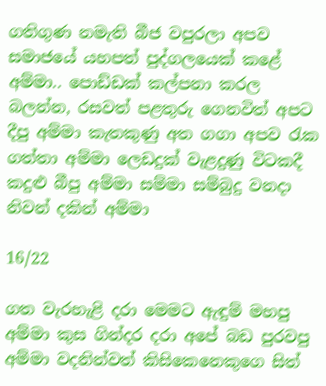ගතිගුණ නමැති බීජ වපුරලා අපව සමාජයේ යහපත් පුද්ගලයෙක් කළේ අම්මා.. පොඩ්ඩක් කල්පනා කරල බලන්න, රසවත් පළතුරු ගෙනවිත් අපට දීපු අම්මා කැතකුණු අත ගගා අපව රැක ගත්තා අම්මා ලෙඩදුක් වැළදුණු විටකදී කදුළු බීපු අම්මා සම්මා සම්බුදු වනදා නිවන් දකින් අම්මා

16/22

ගත වැරහැළි දරා මෙමට ඇඳුම් මහපු අම්මා කුස ගින්දර දරා අපේ බඩ පුරවපු අම්මා වදනින්වත් කිසිකෙනෙකුගෙ සිත්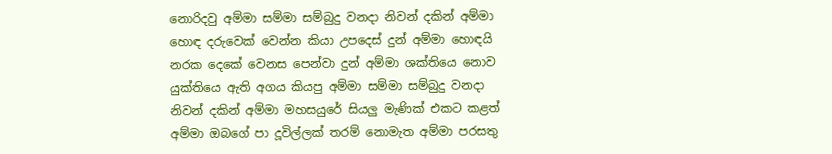නොරිදවු අම්මා සම්මා සම්බුදු වනදා නිවන් දකින් අම්මා හොඳ දරුවෙක් වෙන්න කියා උපදෙස් දුන් අම්මා හොඳයි නරක දෙකේ වෙනස පෙන්වා දුන් අම්මා ශක්තියෙ නොව යුක්තියෙ ඇති අගය කියපු අම්මා සම්මා සම්බුදු වනදා නිවන් දකින් අම්මා මහසයුරේ සියලු මැණික් එකට කළත් අම්මා ඔබගේ පා දූවිල්ලක් තරම් නොමැත අම්මා පරසතු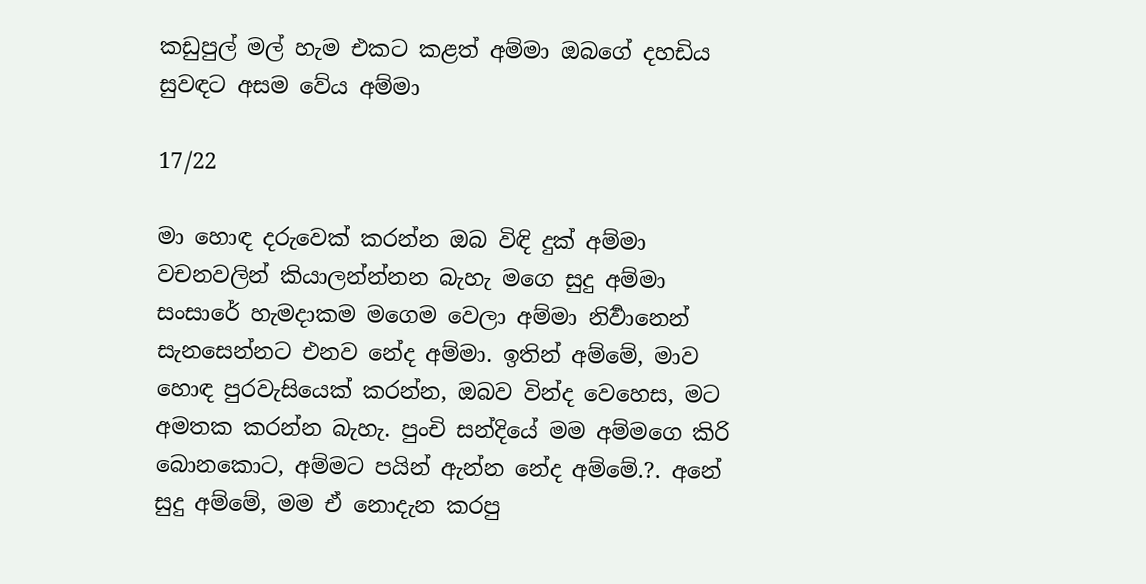කඩුපුල් මල් හැම එකට කළත් අම්මා ඔබගේ දහඩිය සුවඳට අසම වේය අම්මා

17/22

මා හොඳ දරුවෙක් කරන්න ඔබ විඳි දුක් අම්මා වචනවලින් කියාලන්න්නන බැහැ මගෙ සුදු අම්මා සංසාරේ හැමදාකම මගෙම වෙලා අම්මා නිර්‍වානෙන් සැනසෙන්නට එනව නේද අම්මා. ඉතින් අම්මේ, මාව හොඳ පුරවැසියෙක් කරන්න, ඔබව වින්ද වෙහෙස, මට අමතක කරන්න බැහැ. පුංචි සන්දියේ මම අම්මගෙ කිරි බොනකොට, අම්මට පයින් ඇන්න නේද අම්මේ.?. අනේ සුදු අම්මේ, මම ඒ නොදැන කරපු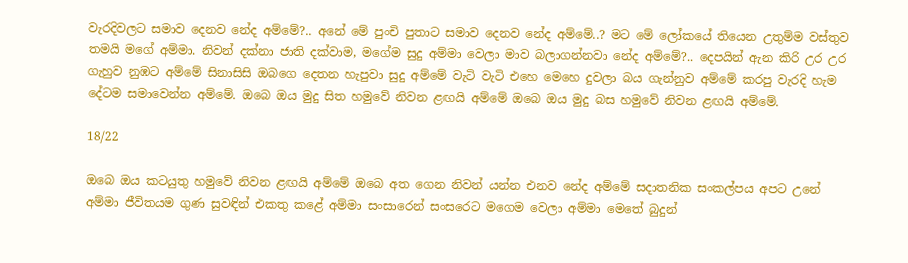වැරදිවලට සමාව දෙනව නේද අම්මේ?.. අනේ මේ පුංචි පුතාට සමාව දෙනව නේද අම්මේ..? මට මේ ලෝකයේ තියෙන උතුම්ම වස්තුව තමයි මගේ අම්මා. නිවන් දක්නා ජාති දක්වාම, මගේම සුදු අම්මා වෙලා මාව බලාගන්නවා නේද අම්මේ?.. දෙපයින් ඇන කිරි උර උර ගැහුව නුඹට අම්මේ සිනාසිසි ඔබගෙ දෙතන හැපුවා සුදු අම්මේ වැටි වැටි එහෙ මෙහෙ දුවලා බය ගැන්නුව අම්මේ කරපු වැරදි හැම දේටම සමාවෙන්න අම්මේ. ඔබෙ ඔය මුදු සිත හමුවේ නිවන ළඟයි අම්මේ ඔබෙ ඔය මුදු බස හමුවේ නිවන ළඟයි අම්මේ.

18/22

ඔබෙ ඔය කටයුතු හමුවේ නිවන ළඟයි අම්මේ ඔබෙ අත ගෙන නිවන් යන්න එනව නේද අම්මේ සදාතනික සංකල්පය අපට උනේ අම්මා ජීවිතයම ගුණ සුවඳින් එකතු කළේ අම්මා සංසාරෙන් සංසරෙට මගෙම වෙලා අම්මා මෙතේ බුදුන්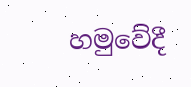හමුවේදී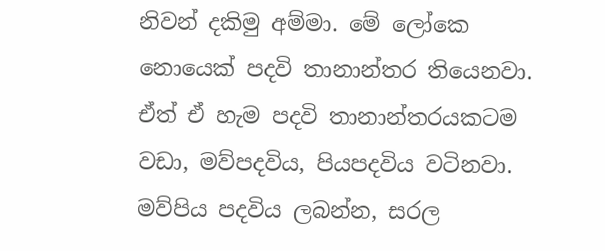නිවන් දකිමු අම්මා. මේ ලෝකෙ නොයෙක් පදවි තානාන්තර තියෙනවා. ඒත් ඒ හැම පදවි තානාන්තරයකටම වඩා, මව්පදවිය, පියපදවිය වටිනවා. මව්පිය පදවිය ලබන්න, සරල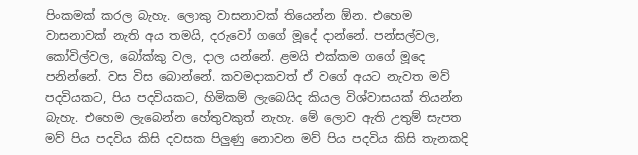පිංකමක් කරල බැහැ. ලොකු වාසනාවක් තියෙන්න ඕන. එහෙම වාසනාවක් නැති අය තමයි, දරුවෝ ගගේ මූදේ දාන්නේ. පන්සල්වල, කෝවිල්වල, බෝක්කු වල, දාල යන්නේ. ළමයි එක්කම ගගේ මූදෙ පනින්නේ. වස විස බොන්නේ. කවමදාකවත් ඒ වගේ අයට නැවත මව් පදවියකට, පිය පදවියකට, හිමිකම් ලැබෙයිද කියල විශ්වාසයක් තියන්න බැහැ. එහෙම ලැබෙන්න හේතුවකුත් නැහැ. මේ ලොව ඇති උතුම් සැපත මව් පිය පදවිය කිසි දවසක පිලුණු නොවන මව් පිය පදවිය කිසි තැනකදි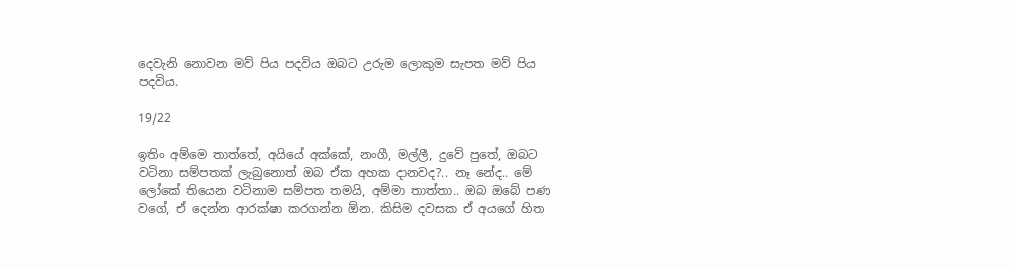දෙවැනි නොවන මව් පිය පදවිය ඔබට උරුම ලොකුම සැපත මව් පිය පදවිය.

19/22

ඉතිං අම්මෙ තාත්තේ, අයියේ අක්කේ, නංගී, මල්ලී, දුවේ පුතේ, ඔබට වටිනා සම්පතක් ලැබුනොත් ඔබ ඒක අහක දානවද?.. නෑ නේද.. මේ ලෝකේ තියෙන වටිනාම සම්පත තමයි, අම්මා තාත්තා.. ඔබ ඔබේ පණ වගේ, ඒ දෙන්න ආරක්ෂා කරගන්න ඕන. කිසිම දවසක ඒ අයගේ හිත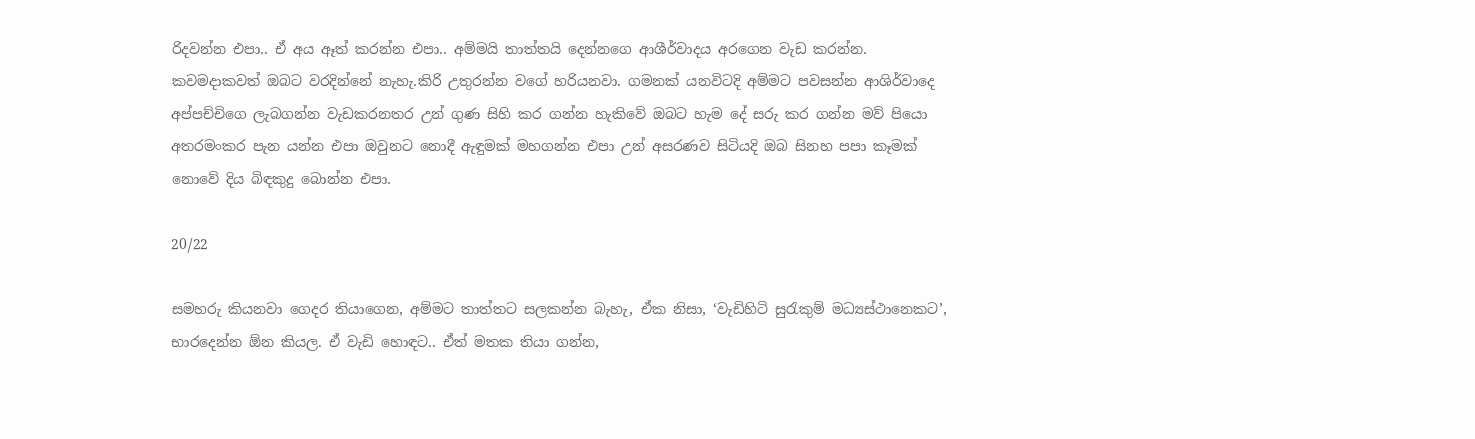රිදවන්න එපා.. ඒ අය ඈත් කරන්න එපා.. අම්මයි තාත්තයි දෙන්නගෙ ආශීර්වාදය අරගෙන වැඩ කරන්න. කවමදාකවත් ඔබට වරදින්නේ නැහැ.කිරි උතුරන්න වගේ හරියනවා. ගමනක් යනවිටදි අම්මට පවසන්න ආශිර්වාදෙ අප්පච්චිගෙ ලැබගන්න වැඩකරනතර උන් ගුණ සිහි කර ගන්න හැකිවේ ඔබට හැම දේ සරු කර ගන්න මව් පියො අතරමංකර පැන යන්න එපා ඔවුනට නොදී ඇඳුමක් මහගන්න එපා උන් අසරණව සිටියදි ඔබ සිනහ පපා කෑමක් නොවේ දිය බිඳකුදු බොන්න එපා.

20/22

සමහරු කියනවා ගෙදර තියාගෙන, අම්මට තාත්තට සලකන්න බැහැ, ඒක නිසා, ‘වැඩිහිටි සුරැකුම් මධ්‍යස්ථානෙකට’, භාරදෙන්න ඕන කියල. ඒ වැඩි හොඳට.. ඒත් මතක තියා ගන්න,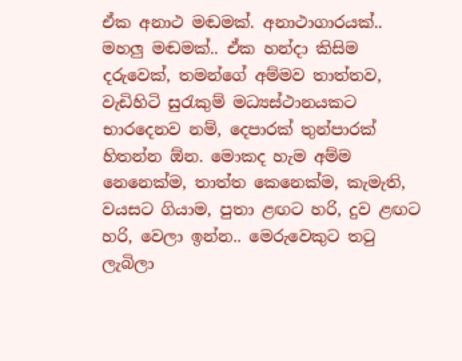ඒක අනාථ මඬමක්. අනාථාගාරයක්.. මහලු මඬමක්.. ඒක හන්දා කිසිම දරුවෙක්, තමන්ගේ අම්මව තාත්තව, වැඩිහිටි සුරැකුම් මධ්‍යස්ථානයකට භාරදෙනව නම්, දෙපාරක් තුන්පාරක් හිතන්න ඕන. මොකද හැම අම්ම නෙනෙක්ම, තාත්ත කෙනෙක්ම, කැමැති, වයසට ගියාම, පුතා ළඟට හරි, දුව ළඟට හරි, වෙලා ඉන්න.. මෙරුවෙකුට තටු ලැබිලා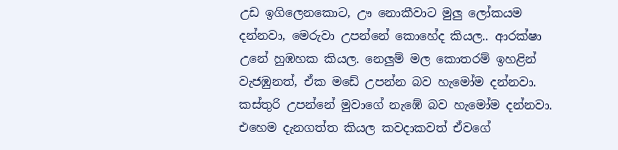උඩ ඉගිලෙනකොට, ඌ නොකීවාට මුලු ලෝකයම දන්නවා, මෙරුවා උපන්නේ කොහේද කියල.. ආරක්ෂා උනේ හුඹහක කියල. නෙලුම් මල කොතරම් ඉහළින් වැජඹුනත්, ඒක මඩේ උපන්න බව හැමෝම දන්නවා. කස්තුරි උපන්නේ මුවාගේ නැඹේ බව හැමෝම දන්නවා. එහෙම දැනගත්ත කියල කවදාකවත් ඒවගේ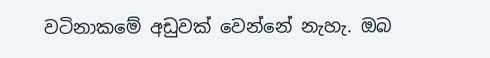වටිනාකමේ අඩුවක් වෙන්නේ නැහැ. ඔබ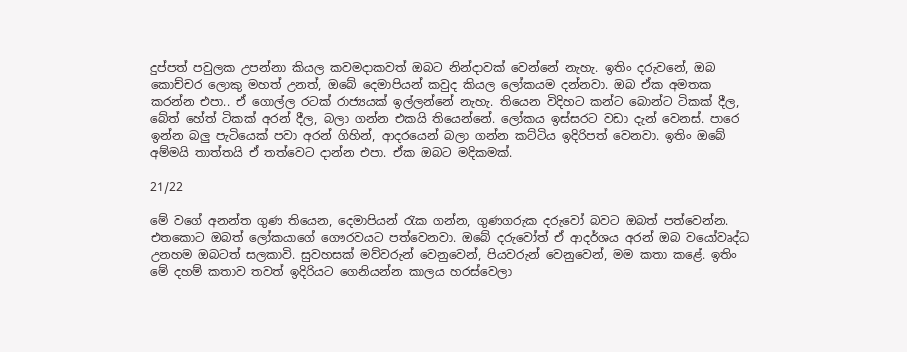දුප්පත් පවුලක උපන්නා කියල කවමදාකවත් ඔබට නින්දාවක් වෙන්නේ නැහැ. ඉතිං දරුවනේ, ඔබ කොච්චර ලොකු මහත් උනත්, ඔබේ දෙමාපියන් කවුද කියල ලෝකයම දන්නවා. ඔබ ඒක අමතක කරන්න එපා.. ඒ ගොල්ල රටක් රාජ්‍යයක් ඉල්ලන්නේ නැහැ. තියෙන විදිහට කන්ට බොන්ට ටිකක් දීල, බේත් හේත් ටිකක් අරන් දීල, බලා ගන්න එකයි තියෙන්නේ. ලෝකය ඉස්සරට වඩා දැන් වෙනස්. පාරෙ ඉන්න බලු පැටියෙක් පවා අරන් ගිහින්, ආදරයෙන් බලා ගන්න කට්ටිය ඉදිරිපත් වෙනවා. ඉතිං ඔබේ අම්මයි තාත්තයි ඒ තත්වෙට දාන්න එපා. ඒක ඔබට මදිකමක්.

21/22

මේ වගේ අනන්ත ගුණ තියෙන, දෙමාපියන් රැක ගන්න, ගුණගරුක දරුවෝ බවට ඔබත් පත්වෙන්න. එතකොට ඔබත් ලෝකයාගේ ගෞරවයට පත්වෙනවා. ඔබේ දරුවෝත් ඒ ආදර්ශය අරන් ඔබ වයෝවෘද්ධ උනහම ඔබටත් සලකාවි. සුවහසක් මව්වරුන් වෙනුවෙන්, පියවරුන් වෙනුවෙන්, මම කතා කළේ. ඉතිං මේ දහම් කතාව තවත් ඉදිරියට ගෙනියන්න කාලය හරස්වෙලා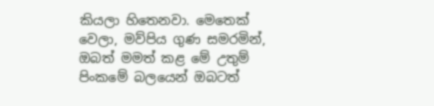කියලා හිතෙනවා. මෙතෙක් වෙලා, මව්පිය ගුණ සමරමින්, ඔබත් මමත් කළ මේ උතුම් පිංකමේ බලයෙන් ඔබටත්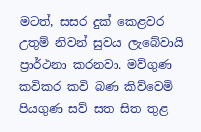මටත්, සසර දුක් කෙළවර උතුම් නිවන් සුවය ලැබේවායි ප්‍රාර්ථනා කරනවා. මව්ගුණ කවිකර කවි බණ කිව්වෙමි පියගුණ සව් සත සිත තුළ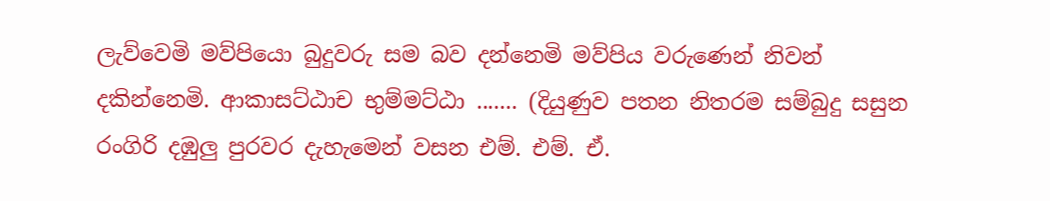ලැව්වෙමි මව්පියො බුදුවරු සම බව දන්නෙමි මව්පිය වරුණෙන් නිවන් දකින්නෙමි. ආකාසට්ඨාච භුම්මට්ඨා ....... (දියුණුව පතන නිතරම සම්බුදු සසුන රංගිරි දඹුලු පුරවර දැහැමෙන් වසන එම්. එම්. ඒ.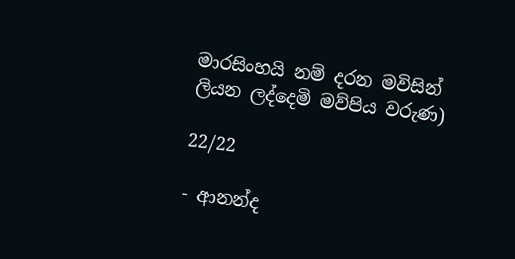මාරසිංහයි නම් දරන මවිසින් ලියන ලද්දෙමි මව්පිය වරුණ)

22/22

- ආනන්ද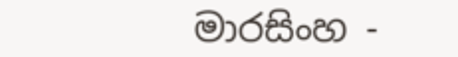මාරසිංහ -